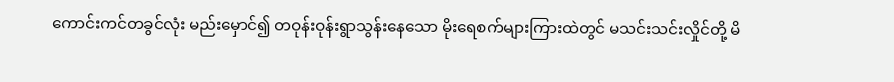ကောင်းကင်တခွင်လုံး မည်းမှောင်၍ တဝုန်းဝုန်းရွာသွန်းနေသော မိုးရေစက်များကြားထဲတွင် မသင်းသင်းလှိုင်တို့ မိ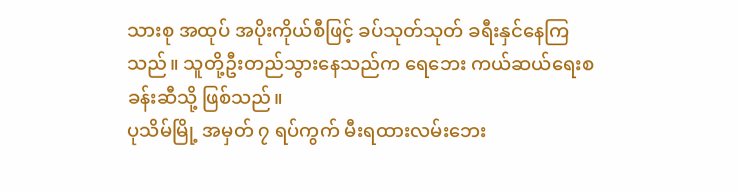သားစု အထုပ် အပိုးကိုယ်စီဖြင့် ခပ်သုတ်သုတ် ခရီးနှင်နေကြသည်။ သူတို့ဦးတည်သွားနေသည်က ရေဘေး ကယ်ဆယ်ရေးစခန်းဆီသို့ ဖြစ်သည်။
ပုသိမ်မြို့ အမှတ် ၇ ရပ်ကွက် မီးရထားလမ်းဘေး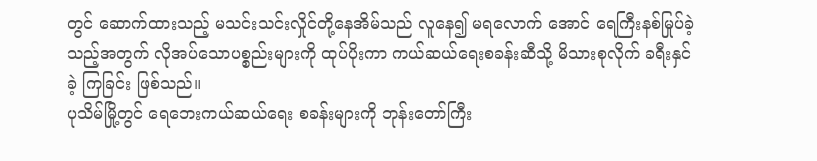တွင် ဆောက်ထားသည့် မသင်းသင်းလှိုင်တို့နေအိမ်သည် လူနေ၍ မရလောက် အောင် ရေကြီးနစ်မြုပ်ခဲ့သည့်အတွက် လိုအပ်သောပစ္စည်းများကို ထုပ်ပိုးကာ ကယ်ဆယ်ရေးစခန်းဆီသို့ မိသားစုလိုက် ခရီးနှင်ခဲ့ ကြခြင်း ဖြစ်သည်။
ပုသိမ်မြို့တွင် ရေဘေးကယ်ဆယ်ရေး စခန်းများကို ဘုန်းတော်ကြီး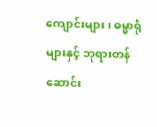ကျောင်းများ၊ ဓမ္မာရုံများနှင့် ဘုရားတန်ဆောင်း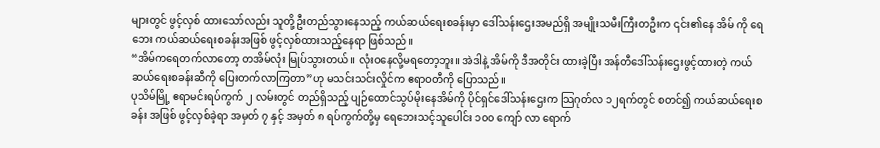များတွင် ဖွင့်လှစ် ထားသော်လည်း သူတို့ဦးတည်သွားနေသည့် ကယ်ဆယ်ရေးစခန်းမှာ ဒေါ်သန်းဌေးအမည်ရှိ အမျိုးသမီးကြီးတဦးက ၎င်း၏နေ အိမ် ကို ရေဘေး ကယ်ဆယ်ရေးစခန်းအဖြစ် ဖွင့်လှစ်ထားသည့်နေရာ ဖြစ်သည်။
“အိမ်ကရေတက်လာတော့ တအိမ်လုံး မြုပ်သွားတယ်။ လုံးဝနေလို့မရတော့ဘူး။ အဲဒါနဲ့ အိမ်ကို ဒီအတိုင်း ထားခဲ့ပြီး အန်တီဒေါ်သန်းဌေးဖွင့်ထားတဲ့ ကယ်ဆယ်ရေးစခန်းဆီကို ပြေးတက်လာကြတာ”ဟု မသင်းသင်းလှိုင်က ဧရာဝတီကို ပြောသည်။
ပုသိမ်မြို့ ဧရာမင်းရပ်ကွက် ၂ လမ်းတွင် တည်ရှိသည့် ပျဉ်ထောင်သွပ်မိုးနေအိမ်ကို ပိုင်ရှင်ဒေါ်သန်းဌေးက သြဂုတ်လ ၁၂ရက်တွင် စတင်၍ ကယ်ဆယ်ရေးစခန်း အဖြစ် ဖွင့်လှစ်ခဲ့ရာ အမှတ် ၇ နှင့် အမှတ် ၈ ရပ်ကွက်တို့မှ ရေဘေးသင့်သူပေါင်း ၁၀၀ ကျော် လာ ရောက်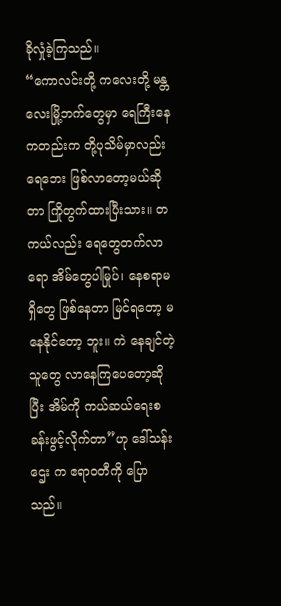ခိုလှုံခဲ့ကြသည်။
“ကောလင်းတို့ ကလေးတို့ မန္တလေးမြို့ဘက်တွေမှာ ရေကြီးနေကတည်းက တို့ပုသိမ်မှာလည်း ရေဘေး ဖြစ်လာတော့မယ်ဆိုတာ ကြိုတွက်ထားပြီးသား။ တကယ်လည်း ရေတွေတက်လာရော အိမ်တွေပါမြုပ်၊ နေစရာမရှိတွေ ဖြစ်နေတာ မြင်ရတော့ မနေနိုင်တော့ ဘူး။ ကဲ နေချင်တဲ့သူတွေ လာနေကြပေတော့ဆိုပြီး အိမ်ကို ကယ်ဆယ်ရေးစခန်းဖွင့်လိုက်တာ”ဟု ဒေါ်သန်းဌေး က ဧရာဝတီကို ပြောသည်။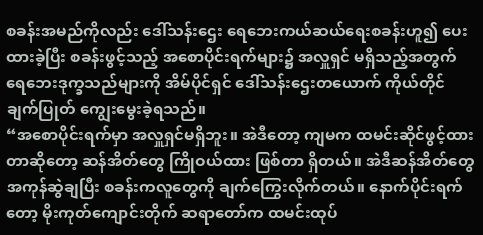စခန်းအမည်ကိုလည်း ဒေါ်သန်းဌေး ရေဘေးကယ်ဆယ်ရေးစခန်းဟူ၍ ပေးထားခဲ့ပြီး စခန်းဖွင့်သည့် အစောပိုင်းရက်များ၌ အလှူရှင် မရှိသည့်အတွက် ရေဘေးဒုက္ခသည်များကို အိမ်ပိုင်ရှင် ဒေါ်သန်းဌေးတယောက် ကိုယ်တိုင်ချက်ပြုတ် ကျွေးမွေးခဲ့ရသည်။
“အစောပိုင်းရက်မှာ အလှူရှင်မရှိဘူး။ အဲဒီတော့ ကျမက ထမင်းဆိုင်ဖွင့်ထားတာဆိုတော့ ဆန်အိတ်တွေ ကြိုဝယ်ထား ဖြစ်တာ ရှိတယ်။ အဲဒီဆန်အိတ်တွေ အကုန်ဆွဲချပြီး စခန်းကလူတွေကို ချက်ကြွေးလိုက်တယ်။ နောက်ပိုင်းရက်တော့ မိုးကုတ်ကျောင်းတိုက် ဆရာတော်က ထမင်းထုပ်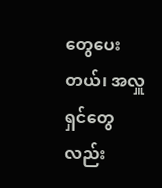တွေပေးတယ်၊ အလှူရှင်တွေလည်း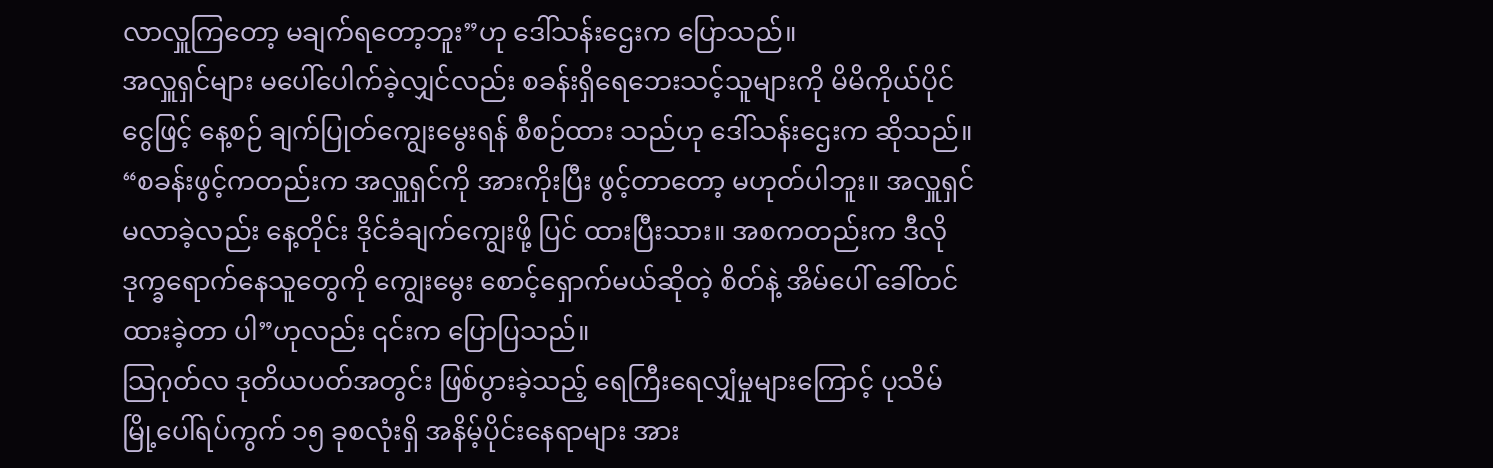လာလှူကြတော့ မချက်ရတော့ဘူး”ဟု ဒေါ်သန်းဌေးက ပြောသည်။
အလှူရှင်များ မပေါ်ပေါက်ခဲ့လျှင်လည်း စခန်းရှိရေဘေးသင့်သူများကို မိမိကိုယ်ပိုင်ငွေဖြင့် နေ့စဉ် ချက်ပြုတ်ကျွေးမွေးရန် စီစဉ်ထား သည်ဟု ဒေါ်သန်းဌေးက ဆိုသည်။
“စခန်းဖွင့်ကတည်းက အလှူရှင်ကို အားကိုးပြီး ဖွင့်တာတော့ မဟုတ်ပါဘူး။ အလှူရှင် မလာခဲ့လည်း နေ့တိုင်း ဒိုင်ခံချက်ကျွေးဖို့ ပြင် ထားပြီးသား။ အစကတည်းက ဒီလိုဒုက္ခရောက်နေသူတွေကို ကျွေးမွေး စောင့်ရှောက်မယ်ဆိုတဲ့ စိတ်နဲ့ အိမ်ပေါ် ခေါ်တင်ထားခဲ့တာ ပါ”ဟုလည်း ၎င်းက ပြောပြသည်။
သြဂုတ်လ ဒုတိယပတ်အတွင်း ဖြစ်ပွားခဲ့သည့် ရေကြီးရေလျှံမှုများကြောင့် ပုသိမ်မြို့ပေါ်ရပ်ကွက် ၁၅ ခုစလုံးရှိ အနိမ့်ပိုင်းနေရာများ အား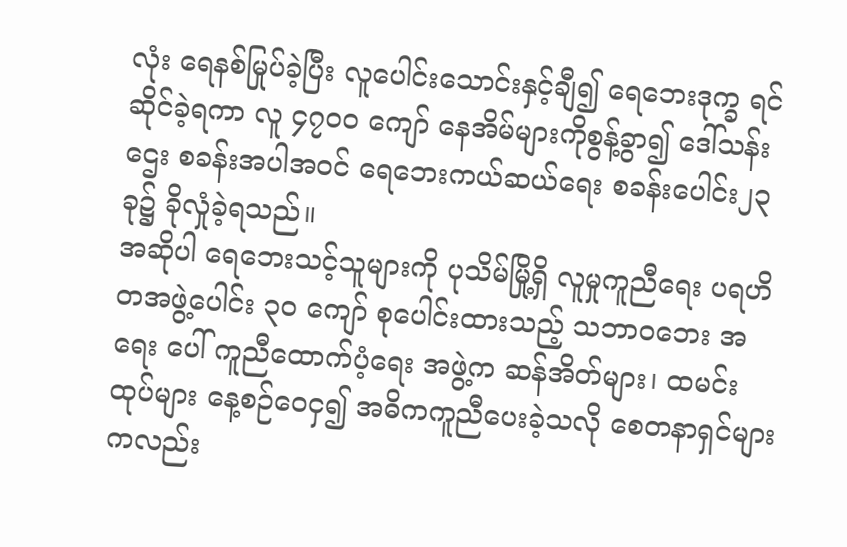လုံး ရေနစ်မြုပ်ခဲ့ပြီး လူပေါင်းသောင်းနှင့်ချီ၍ ရေဘေးဒုက္ခ ရင်ဆိုင်ခဲ့ရကာ လူ ၄၇၀၀ ကျော် နေအိမ်များကိုစွန့်ခွာ၍ ဒေါ်သန်းဌေး စခန်းအပါအဝင် ရေဘေးကယ်ဆယ်ရေး စခန်းပေါင်း၂၃ ခု၌ ခိုလှုံခဲ့ရသည်။
အဆိုပါ ရေဘေးသင့်သူများကို ပုသိမ်မြို့ရှိ လူမှုကူညီရေး ပရဟိတအဖွဲ့ပေါင်း ၃၀ ကျော် စုပေါင်းထားသည့် သဘာဝဘေး အရေး ပေါ် ကူညီထောက်ပံ့ရေး အဖွဲ့က ဆန်အိတ်များ၊ ထမင်းထုပ်များ နေ့စဉ်ဝေငှ၍ အဓိကကူညီပေးခဲ့သလို စေတနာရှင်များကလည်း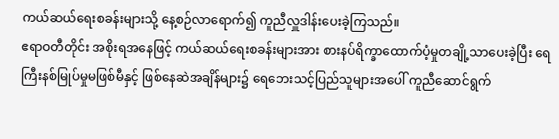ကယ်ဆယ်ရေးစခန်းများသို့ နေ့စဉ်လာရောက်၍ ကူညီလှူဒါန်းပေးခဲ့ကြသည်။
ဧရာဝတီတိုင်း အစိုးရအနေဖြင့် ကယ်ဆယ်ရေးစခန်းများအား စားနပ်ရိက္ခာထောက်ပံ့မှုတချို့သာပေးခဲ့ပြီး ရေကြီးနစ်မြုပ်မှုမဖြစ်မီနှင့် ဖြစ်နေဆဲအချိန်များ၌ ရေဘေးသင့်ပြည်သူများအပေါ် ကူညီဆောင်ရွက်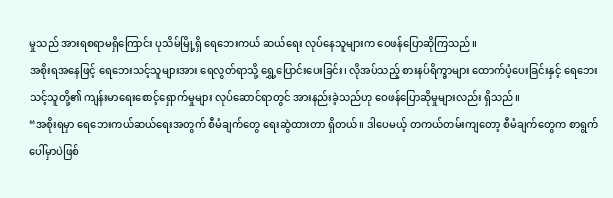မှုသည် အားရစရာမရှိကြောင်း ပုသိမ်မြို့ရှိ ရေဘေးကယ် ဆယ်ရေး လုပ်နေသူများက ဝေဖန်ပြောဆိုကြသည်။
အစိုးရအနေဖြင့် ရေဘေးသင့်သူများအား ရေလွတ်ရာသို့ ရွှေ့ပြောင်းပေးခြင်း၊ လိုအပ်သည့် စားနပ်ရိက္ခာများ ထောက်ပံ့ပေးခြင်းနှင့် ရေဘေးသင့်သူတို့၏ ကျန်းမာရေးစောင့်ရှောက်မှုများ လုပ်ဆောင်ရာတွင် အားနည်းခဲ့သည်ဟု ဝေဖန်ပြောဆိုမှုများလည်း ရှိသည်။
“အစိုးရမှာ ရေဘေးကယ်ဆယ်ရေးအတွက် စီမံချက်တွေ ရေးဆွဲထားတာ ရှိတယ်။ ဒါပေမယ့် တကယ်တမ်းကျတော့ စီမံချက်တွေက စာရွက်ပေါ်မှာပဲဖြစ်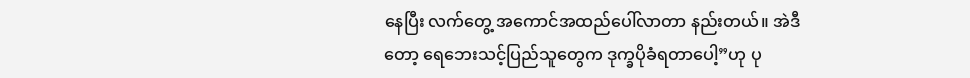နေပြီး လက်တွေ့ အကောင်အထည်ပေါ်လာတာ နည်းတယ်။ အဲဒီတော့ ရေဘေးသင့်ပြည်သူတွေက ဒုက္ခပိုခံရတာပေါ့”ဟု ပု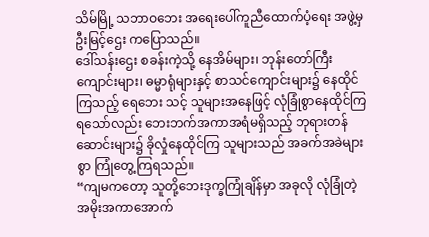သိမ်မြို့ သဘာဝဘေး အရေးပေါ်ကူညီထောက်ပံ့ရေး အဖွဲ့မှ ဦးမြင့်ဌေး ကပြောသည်။
ဒေါ်သန်းဌေး စခန်းကဲ့သို့ နေအိမ်များ၊ ဘုန်းတော်ကြီးကျောင်းများ၊ ဓမ္မာရုံများနှင့် စာသင်ကျောင်းများ၌ နေထိုင်ကြသည့် ရေဘေး သင့် သူများအနေဖြင့် လုံခြုံစွာနေထိုင်ကြရသော်လည်း ဘေးဘက်အကာအရံမရှိသည့် ဘုရားတန်ဆောင်းများ၌ ခိုလှုံနေထိုင်ကြ သူများသည် အခက်အခဲများစွာ ကြုံတွေ့ကြရသည်။
“ကျမကတော့ သူတို့ဘေးဒုက္ခကြုံချိန်မှာ အခုလို လုံခြုံတဲ့ အမိုးအကာအောက်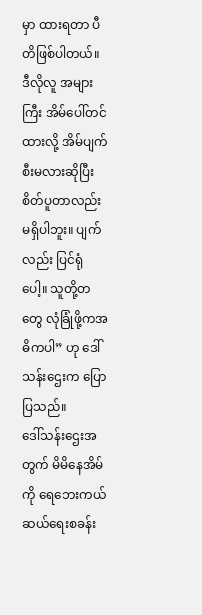မှာ ထားရတာ ပီတိဖြစ်ပါတယ်။ ဒီလိုလူ အများကြီး အိမ်ပေါ်တင်ထားလို့ အိမ်ပျက်စီးမလားဆိုပြီး စိတ်ပူတာလည်း မရှိပါဘူး။ ပျက်လည်း ပြင်ရုံပေါ့။ သူတို့တတွေ လုံခြုံဖို့ကအဓိကပါ” ဟု ဒေါ်သန်းဌေးက ပြောပြသည်။
ဒေါ်သန်းဌေးအတွက် မိမိနေအိမ်ကို ရေဘေးကယ်ဆယ်ရေးစခန်း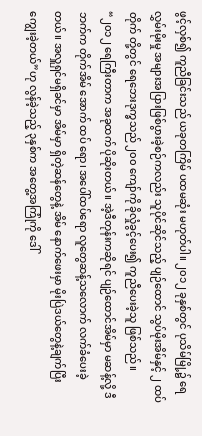ဖွင့်လှစ်၍ ကူညီခြင်းသည် ယခုတကြိမ် ပထမဆုံး မဟုတ်ပါ။ ၂၀၁၂ ခုနှစ်တွင် ပုသိမ်မြို့၌ ရေလွှမ်းမိုးမှု အများအပြားဖြစ်ပွားခဲ့စဉ်ကလည်း သူပိုင်ဆိုင်သည့် ပျဉ်ထောင် သွပ်မိုးအိမ်နှင့် ၂ ထပ် တိုက် တို့တွင် ရေဘေးဒုက္ခသည် ၂၀၀ ကျော်ကို ခိုလှုံခွင့်ပေး၍ ကူညီပေးခဲ့သူ ဖြစ်သည်။
“၂၀၁၂ ရေကြီးတာက အခုထက် ပိုဆိုးတယ်။ အဲ့ဒီတုန်းကဆိုရင် ပျဉ်ထောင်အိမ်မှာ မဆန့်လို့ ဒီဘက်က တိုက်အိမ် အောက် ထပ် ရော၊ အပေါ်ထပ်ရော လူတွေဆန့်သလောက် လက်ခံပေးခဲ့တယ်။ အလှူရှင်မရှိခင်မှာ အိမ်မှာ ရှိတဲ့ဆန်တွေနဲ့ အိမ် နောက်ဖေးမှာ မိုးပြဲဒယ်တွေနဲ့ချက်ပြီး ကျွေးခဲ့တယ်”ဟု လွန်ခဲ့သည့် ၃နှစ်က အတွေ့အကြုံကို ဒေါ်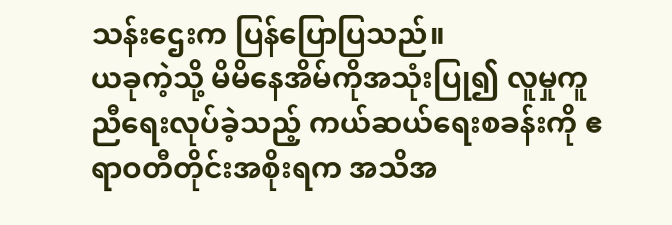သန်းဌေးက ပြန်ပြောပြသည်။
ယခုကဲ့သို့ မိမိနေအိမ်ကိုအသုံးပြု၍ လူမှုကူညီရေးလုပ်ခဲ့သည့် ကယ်ဆယ်ရေးစခန်းကို ဧရာဝတီတိုင်းအစိုးရက အသိအ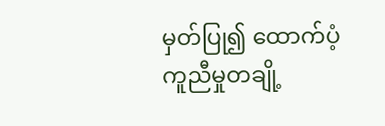မှတ်ပြု၍ ထောက်ပံ့ကူညီမှုတချို့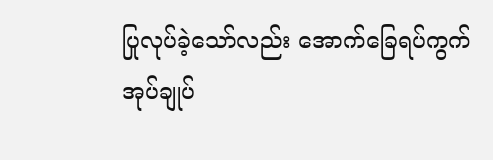ပြုလုပ်ခဲ့သော်လည်း အောက်ခြေရပ်ကွက် အုပ်ချုပ်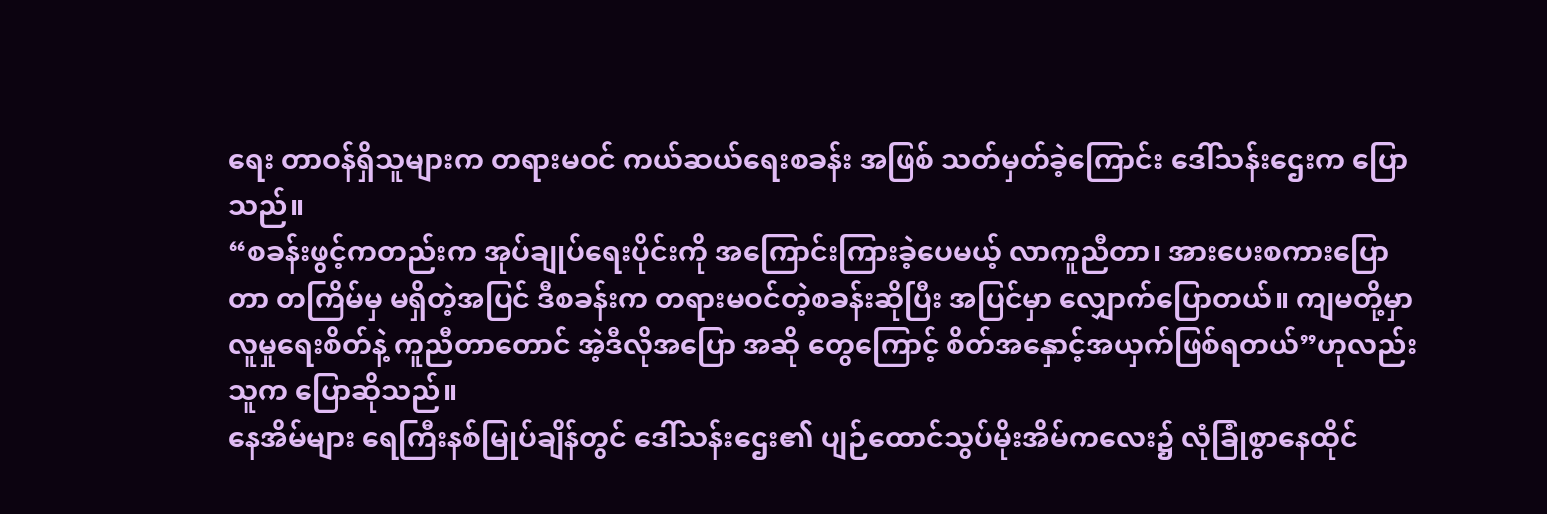ရေး တာဝန်ရှိသူများက တရားမဝင် ကယ်ဆယ်ရေးစခန်း အဖြစ် သတ်မှတ်ခဲ့ကြောင်း ဒေါ်သန်းဌေးက ပြောသည်။
“စခန်းဖွင့်ကတည်းက အုပ်ချုပ်ရေးပိုင်းကို အကြောင်းကြားခဲ့ပေမယ့် လာကူညီတာ၊ အားပေးစကားပြောတာ တကြိမ်မှ မရှိတဲ့အပြင် ဒီစခန်းက တရားမဝင်တဲ့စခန်းဆိုပြီး အပြင်မှာ လျှောက်ပြောတယ်။ ကျမတို့မှာ လူမှုရေးစိတ်နဲ့ ကူညီတာတောင် အဲ့ဒီလိုအပြော အဆို တွေကြောင့် စိတ်အနှောင့်အယှက်ဖြစ်ရတယ်”ဟုလည်း သူက ပြောဆိုသည်။
နေအိမ်များ ရေကြီးနစ်မြုပ်ချိန်တွင် ဒေါ်သန်းဌေး၏ ပျဉ်ထောင်သွပ်မိုးအိမ်ကလေး၌ လုံခြုံစွာနေထိုင်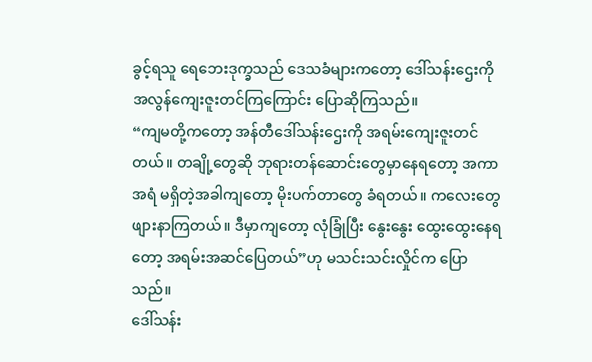ခွင့်ရသူ ရေဘေးဒုက္ခသည် ဒေသခံများကတော့ ဒေါ်သန်းဌေးကို အလွန်ကျေးဇူးတင်ကြကြောင်း ပြောဆိုကြသည်။
“ကျမတို့ကတော့ အန်တီဒေါ်သန်းဌေးကို အရမ်းကျေးဇူးတင်တယ်။ တချို့တွေဆို ဘုရားတန်ဆောင်းတွေမှာနေရတော့ အကာအရံ မရှိတဲ့အခါကျတော့ မိုးပက်တာတွေ ခံရတယ်။ ကလေးတွေ ဖျားနာကြတယ်။ ဒီမှာကျတော့ လုံခြုံပြီး နွေးနွေး ထွေးထွေးနေရတော့ အရမ်းအဆင်ပြေတယ်”ဟု မသင်းသင်းလှိုင်က ပြောသည်။
ဒေါ်သန်း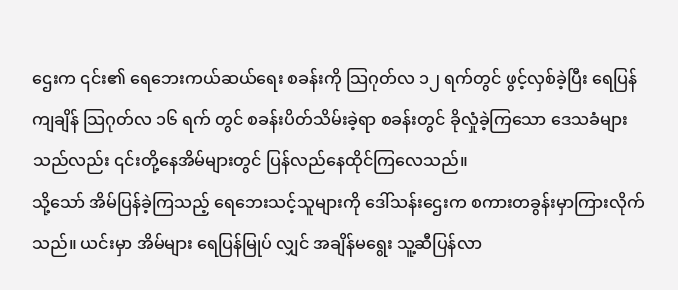ဌေးက ၎င်း၏ ရေဘေးကယ်ဆယ်ရေး စခန်းကို သြဂုတ်လ ၁၂ ရက်တွင် ဖွင့်လှစ်ခဲ့ပြီး ရေပြန်ကျချိန် သြဂုတ်လ ၁၆ ရက် တွင် စခန်းပိတ်သိမ်းခဲ့ရာ စခန်းတွင် ခိုလှုံခဲ့ကြသော ဒေသခံများသည်လည်း ၎င်းတို့နေအိမ်များတွင် ပြန်လည်နေထိုင်ကြလေသည်။
သို့သော် အိမ်ပြန်ခဲ့ကြသည့် ရေဘေးသင့်သူများကို ဒေါ်သန်းဌေးက စကားတခွန်းမှာကြားလိုက်သည်။ ယင်းမှာ အိမ်များ ရေပြန်မြုပ် လျှင် အချိန်မရွေး သူ့ဆီပြန်လာ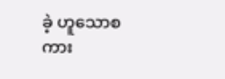ခဲ့ ဟူသောစကား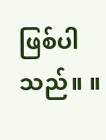ဖြစ်ပါသည်။ ။